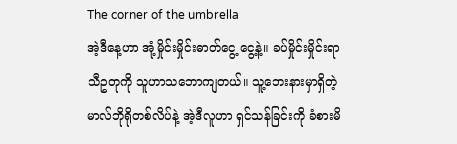The corner of the umbrella
အဲ့ဒီနေ့ဟာ အုံ့မှိုင်းမှိုင်းဓာတ်ငွေ့ ငွေ့နဲ့။ ခပ်မှိုင်းမှိုင်းရာသီဥတုကို သူဟာသဘောကျတယ်။ သူ့ဘေးနားမှာရှိတဲ့ မာလ်ဘိုရိုတစ်လိပ်နဲ့ အဲ့ဒီလူဟာ ရှင်သန်ခြင်းကို ခံစားမိ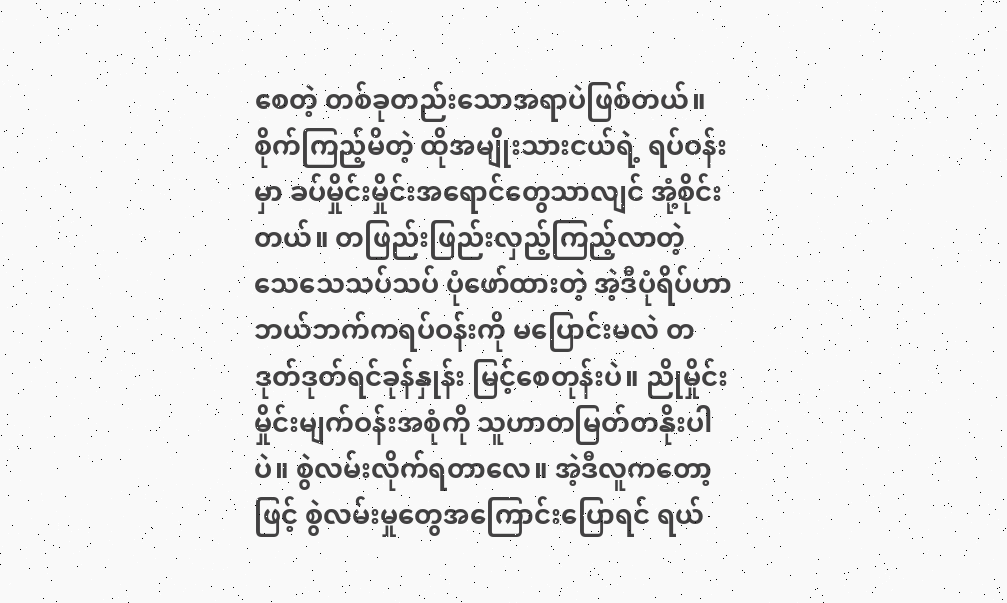စေတဲ့ တစ်ခုတည်းသောအရာပဲဖြစ်တယ်။ စိုက်ကြည့်မိတဲ့ ထိုအမျိုးသားငယ်ရဲ့ ရပ်ဝန်းမှာ ခပ်မှိုင်းမှိုင်းအရောင်တွေသာလျင် အုံ့စိုင်းတယ်။ တဖြည်းဖြည်းလှည့်ကြည့်လာတဲ့ သေသေသပ်သပ် ပုံဖော်ထားတဲ့ အဲ့ဒီပုံရိပ်ဟာ ဘယ်ဘက်ကရပ်ဝန်းကို မပြောင်းမလဲ တဒုတ်ဒုတ်ရင်ခုန်နှုန်း မြင့်စေတုန်းပဲ။ ညိုမှိုင်းမှိုင်းမျက်ဝန်းအစုံကို သူဟာတမြတ်တနိုးပါပဲ။ စွဲလမ်းလိုက်ရတာလေ။ အဲ့ဒီလူကတော့ဖြင့် စွဲလမ်းမှုတွေအကြောင်းပြောရင် ရယ်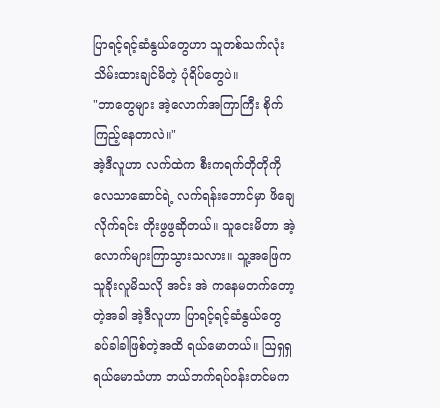ပြာရင့်ရင့်ဆံနွယ်တွေဟာ သူတစ်သက်လုံးသိမ်းထားချင်မိတဲ့ ပုံရိပ်တွေပဲ။
"ဘာတွေများ အဲ့လောက်အကြာကြီး စိုက်ကြည့်နေတာလဲ။"
အဲ့ဒီလူဟာ လက်ထဲက စီးကရက်တိုတိုကို လေသာဆောင်ရဲ့ လက်ရန်းဘောင်မှာ ဖိချေလိုက်ရင်း တိုးဖွဖွဆိုတယ်။ သူငေးမိတာ အဲ့လောက်များကြာသွားသလား။ သူ့အဖြေက သူခိုးလူမိသလို အင်း အဲ ကနေမတက်တော့တဲ့အခါ အဲ့ဒီလူဟာ ပြာရင့်ရင့်ဆံနွယ်တွေ ခပ်ခါခါဖြစ်တဲ့အထိ ရယ်မောတယ်။ ဩရှရှရယ်မောသံဟာ ဘယ်ဘက်ရပ်ဝန်းတင်မက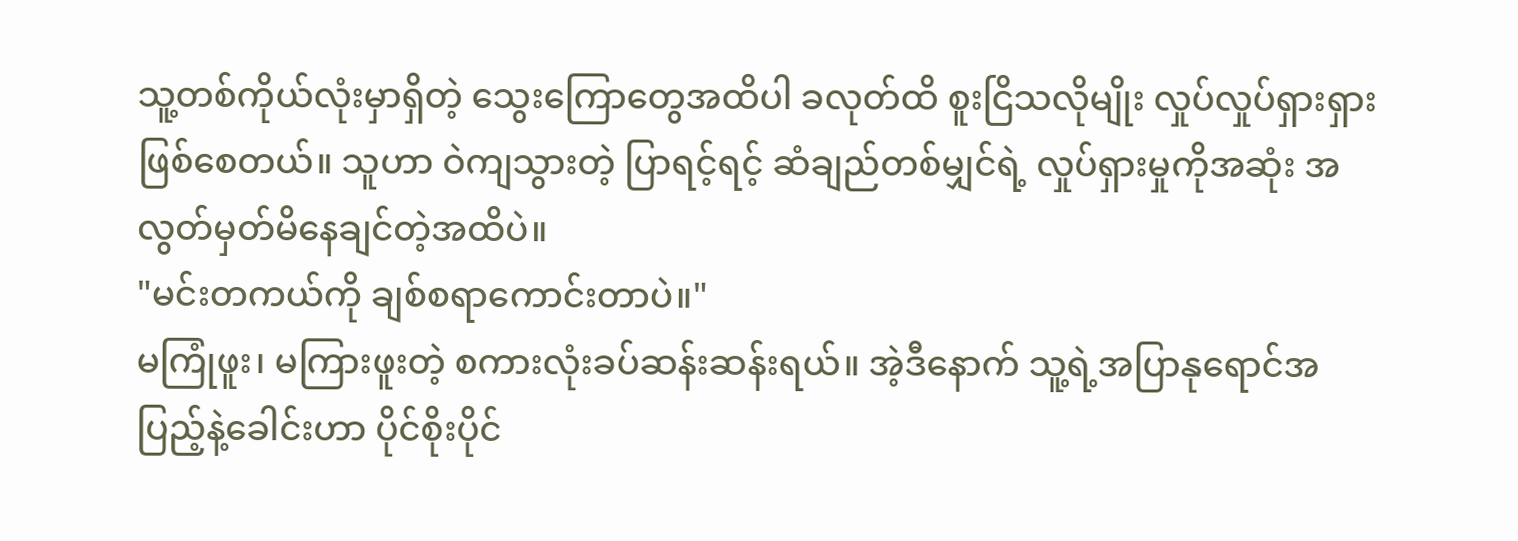သူ့တစ်ကိုယ်လုံးမှာရှိတဲ့ သွေးကြောတွေအထိပါ ခလုတ်ထိ စူးငြိသလိုမျိုး လှုပ်လှုပ်ရှားရှားဖြစ်စေတယ်။ သူဟာ ဝဲကျသွားတဲ့ ပြာရင့်ရင့် ဆံချည်တစ်မျှင်ရဲ့ လှုပ်ရှားမှုကိုအဆုံး အလွတ်မှတ်မိနေချင်တဲ့အထိပဲ။
"မင်းတကယ်ကို ချစ်စရာကောင်းတာပဲ။"
မကြုံဖူး၊ မကြားဖူးတဲ့ စကားလုံးခပ်ဆန်းဆန်းရယ်။ အဲ့ဒီနောက် သူ့ရဲ့အပြာနုရောင်အပြည့်နဲ့ခေါင်းဟာ ပိုင်စိုးပိုင်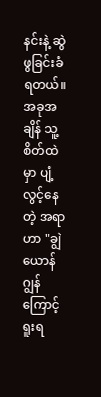နင်းနဲ့ ဆွဲဖွခြင်းခံရတယ်။ အခုအချိန် သူ့စိတ်ထဲမှာ ပျံ့လွင့်နေတဲ့ အရာဟာ "ချွဲယောန်ဂျွန်ကြောင့် ရူးရ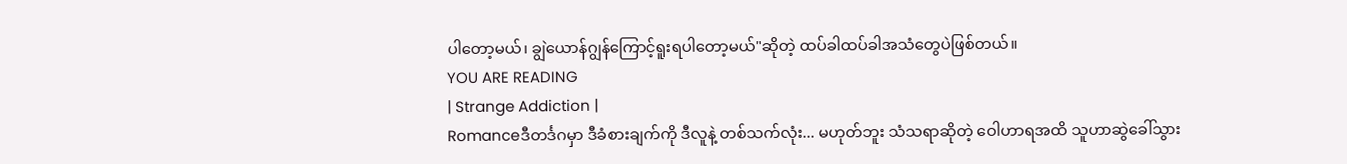ပါတော့မယ်၊ ချွဲယောန်ဂျွန်ကြောင့်ရူးရပါတော့မယ်"ဆိုတဲ့ ထပ်ခါထပ်ခါအသံတွေပဲဖြစ်တယ်။
YOU ARE READING
| Strange Addiction |
Romanceဒီတင်္ဒဂမှာ ဒီခံစားချက်ကို ဒီလူနဲ့ တစ်သက်လုံး... မဟုတ်ဘူး သံသရာဆိုတဲ့ ဝေါဟာရအထိ သူဟာဆွဲခေါ်သွား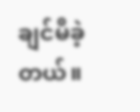ချင်မိခဲ့တယ်။